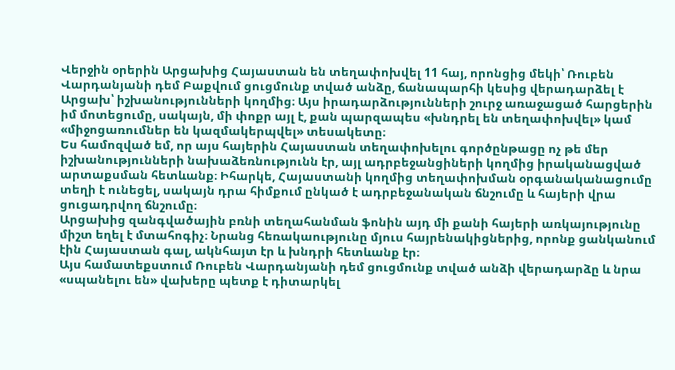Վերջին օրերին Արցախից Հայաստան են տեղափոխվել 11 հայ, որոնցից մեկի՝ Ռուբեն Վարդանյանի դեմ Բաքվում ցուցմունք տված անձը, ճանապարհի կեսից վերադարձել է Արցախ՝ իշխանությունների կողմից։ Այս իրադարձությունների շուրջ առաջացած հարցերին իմ մոտեցումը, սակայն, մի փոքր այլ է, քան պարզապես «խնդրել են տեղափոխվել» կամ «միջոցառումներ են կազմակերպվել» տեսակետը։
Ես համոզված եմ, որ այս հայերին Հայաստան տեղափոխելու գործընթացը ոչ թե մեր իշխանությունների նախաձեռնությունն էր, այլ ադրբեջանցիների կողմից իրականացված արտաքսման հետևանք։ Իհարկե, Հայաստանի կողմից տեղափոխման օրգանականացումը տեղի է ունեցել, սակայն դրա հիմքում ընկած է ադրբեջանական ճնշումը և հայերի վրա ցուցադրվող ճնշումը։
Արցախից զանգվածային բռնի տեղահանման ֆոնին այդ մի քանի հայերի առկայությունը միշտ եղել է մտահոգիչ։ Նրանց հեռակաությունը մյուս հայրենակիցներից, որոնք ցանկանում էին Հայաստան գալ, ակնհայտ էր և խնդրի հետևանք էր։
Այս համատեքստում Ռուբեն Վարդանյանի դեմ ցուցմունք տված անձի վերադարձը և նրա «սպանելու են» վախերը պետք է դիտարկել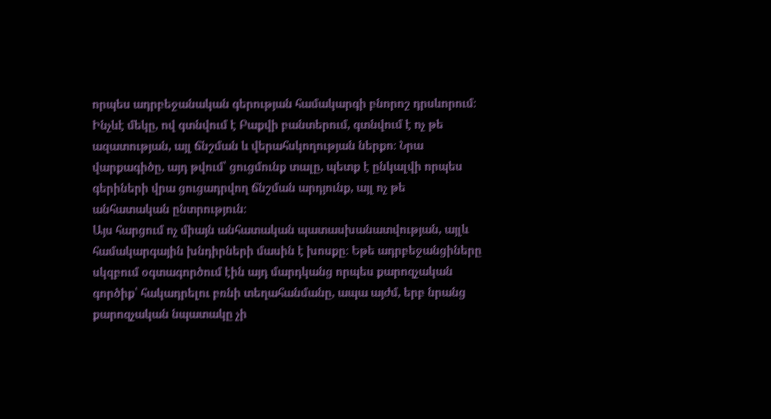որպես ադրբեջանական գերության համակարգի բնորոշ դրսևորում։ Ինչևէ մեկը, ով գտնվում է Բաքվի բանտերում, գտնվում է ոչ թե ազատության, այլ ճնշման և վերահսկողության ներքո։ Նրա վարքագիծը, այդ թվում՝ ցուցմունք տալը, պետք է ընկալվի որպես գերիների վրա ցուցադրվող ճնշման արդյունք, այլ ոչ թե անհատական ընտրություն։
Այս հարցում ոչ միայն անհատական պատասխանատվության, այլև համակարգային խնդիրների մասին է խոսքը։ Եթե ադրբեջանցիները սկզբում օգտագործում էին այդ մարդկանց որպես քարոզչական գործիք՝ հակադրելու բռնի տեղահանմանը, ապա այժմ, երբ նրանց քարոզչական նպատակը չի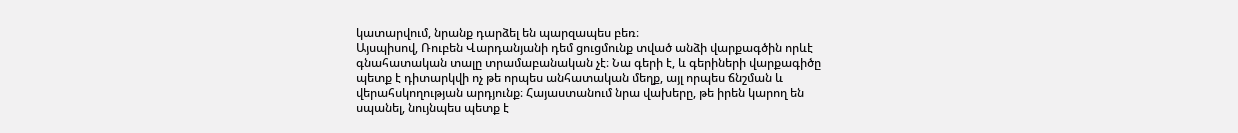կատարվում, նրանք դարձել են պարզապես բեռ։
Այսպիսով, Ռուբեն Վարդանյանի դեմ ցուցմունք տված անձի վարքագծին որևէ գնահատական տալը տրամաբանական չէ։ Նա գերի է, և գերիների վարքագիծը պետք է դիտարկվի ոչ թե որպես անհատական մեղք, այլ որպես ճնշման և վերահսկողության արդյունք։ Հայաստանում նրա վախերը, թե իրեն կարող են սպանել, նույնպես պետք է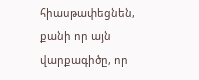հիասթափեցնեն, քանի որ այն վարքագիծը, որ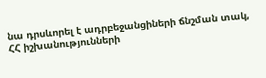նա դրսևորել է ադրբեջանցիների ճնշման տակ, ՀՀ իշխանությունների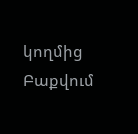կողմից Բաքվում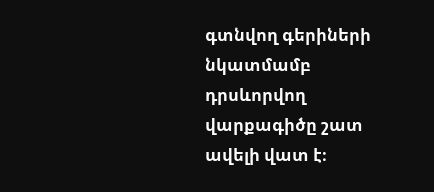գտնվող գերիների նկատմամբ դրսևորվող վարքագիծը շատ ավելի վատ է։